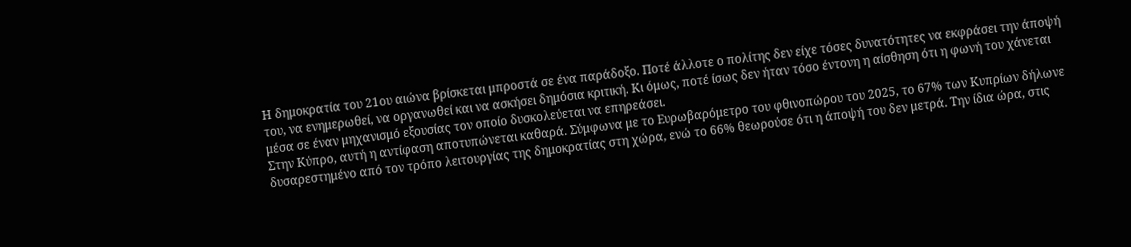Η δημοκρατία του 21ου αιώνα βρίσκεται μπροστά σε ένα παράδοξο. Ποτέ άλλοτε ο πολίτης δεν είχε τόσες δυνατότητες να εκφράσει την άποψή του, να ενημερωθεί, να οργανωθεί και να ασκήσει δημόσια κριτική. Κι όμως, ποτέ ίσως δεν ήταν τόσο έντονη η αίσθηση ότι η φωνή του χάνεται μέσα σε έναν μηχανισμό εξουσίας τον οποίο δυσκολεύεται να επηρεάσει.
Στην Κύπρο, αυτή η αντίφαση αποτυπώνεται καθαρά. Σύμφωνα με το Ευρωβαρόμετρο του φθινοπώρου του 2025, το 67% των Κυπρίων δήλωνε δυσαρεστημένο από τον τρόπο λειτουργίας της δημοκρατίας στη χώρα, ενώ το 66% θεωρούσε ότι η άποψή του δεν μετρά. Την ίδια ώρα, στις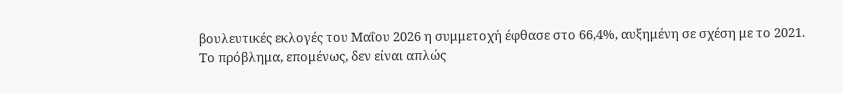βουλευτικές εκλογές του Μαΐου 2026 η συμμετοχή έφθασε στο 66,4%, αυξημένη σε σχέση με το 2021.
Το πρόβλημα, επομένως, δεν είναι απλώς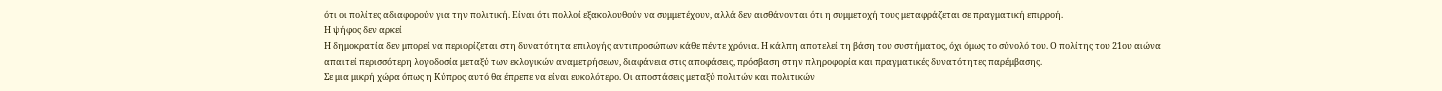ότι οι πολίτες αδιαφορούν για την πολιτική. Είναι ότι πολλοί εξακολουθούν να συμμετέχουν, αλλά δεν αισθάνονται ότι η συμμετοχή τους μεταφράζεται σε πραγματική επιρροή.
Η ψήφος δεν αρκεί
Η δημοκρατία δεν μπορεί να περιορίζεται στη δυνατότητα επιλογής αντιπροσώπων κάθε πέντε χρόνια. Η κάλπη αποτελεί τη βάση του συστήματος, όχι όμως το σύνολό του. Ο πολίτης του 21ου αιώνα απαιτεί περισσότερη λογοδοσία μεταξύ των εκλογικών αναμετρήσεων, διαφάνεια στις αποφάσεις, πρόσβαση στην πληροφορία και πραγματικές δυνατότητες παρέμβασης.
Σε μια μικρή χώρα όπως η Κύπρος αυτό θα έπρεπε να είναι ευκολότερο. Οι αποστάσεις μεταξύ πολιτών και πολιτικών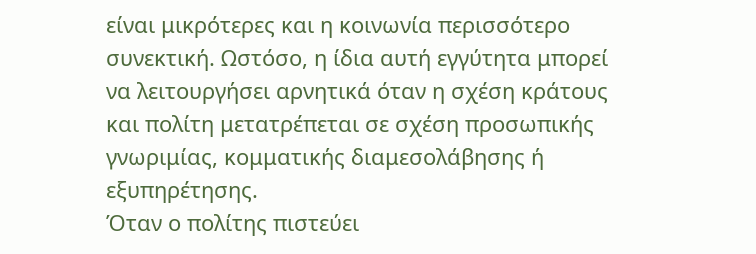είναι μικρότερες και η κοινωνία περισσότερο συνεκτική. Ωστόσο, η ίδια αυτή εγγύτητα μπορεί να λειτουργήσει αρνητικά όταν η σχέση κράτους και πολίτη μετατρέπεται σε σχέση προσωπικής γνωριμίας, κομματικής διαμεσολάβησης ή εξυπηρέτησης.
Όταν ο πολίτης πιστεύει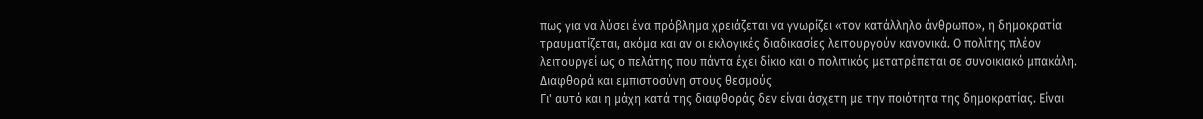πως για να λύσει ένα πρόβλημα χρειάζεται να γνωρίζει «τον κατάλληλο άνθρωπο», η δημοκρατία τραυματίζεται, ακόμα και αν οι εκλογικές διαδικασίες λειτουργούν κανονικά. Ο πολίτης πλέον λειτουργεί ως ο πελάτης που πάντα έχει δίκιο και ο πολιτικός μετατρέπεται σε συνοικιακό μπακάλη.
Διαφθορά και εμπιστοσύνη στους θεσμούς
Γι' αυτό και η μάχη κατά της διαφθοράς δεν είναι άσχετη με την ποιότητα της δημοκρατίας. Είναι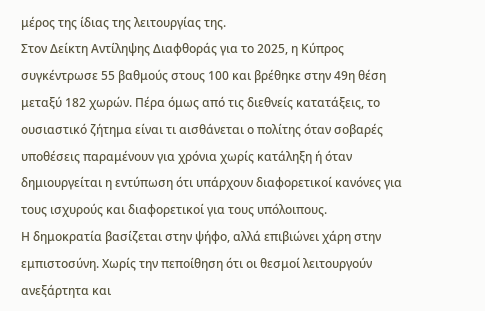μέρος της ίδιας της λειτουργίας της.
Στον Δείκτη Αντίληψης Διαφθοράς για το 2025, η Κύπρος συγκέντρωσε 55 βαθμούς στους 100 και βρέθηκε στην 49η θέση μεταξύ 182 χωρών. Πέρα όμως από τις διεθνείς κατατάξεις, το ουσιαστικό ζήτημα είναι τι αισθάνεται ο πολίτης όταν σοβαρές υποθέσεις παραμένουν για χρόνια χωρίς κατάληξη ή όταν δημιουργείται η εντύπωση ότι υπάρχουν διαφορετικοί κανόνες για τους ισχυρούς και διαφορετικοί για τους υπόλοιπους.
Η δημοκρατία βασίζεται στην ψήφο, αλλά επιβιώνει χάρη στην εμπιστοσύνη. Χωρίς την πεποίθηση ότι οι θεσμοί λειτουργούν ανεξάρτητα και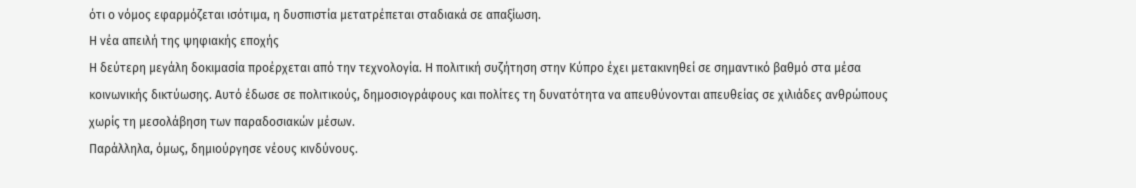ότι ο νόμος εφαρμόζεται ισότιμα, η δυσπιστία μετατρέπεται σταδιακά σε απαξίωση.
Η νέα απειλή της ψηφιακής εποχής
Η δεύτερη μεγάλη δοκιμασία προέρχεται από την τεχνολογία. Η πολιτική συζήτηση στην Κύπρο έχει μετακινηθεί σε σημαντικό βαθμό στα μέσα κοινωνικής δικτύωσης. Αυτό έδωσε σε πολιτικούς, δημοσιογράφους και πολίτες τη δυνατότητα να απευθύνονται απευθείας σε χιλιάδες ανθρώπους χωρίς τη μεσολάβηση των παραδοσιακών μέσων.
Παράλληλα, όμως, δημιούργησε νέους κινδύνους.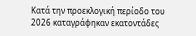Κατά την προεκλογική περίοδο του 2026 καταγράφηκαν εκατοντάδες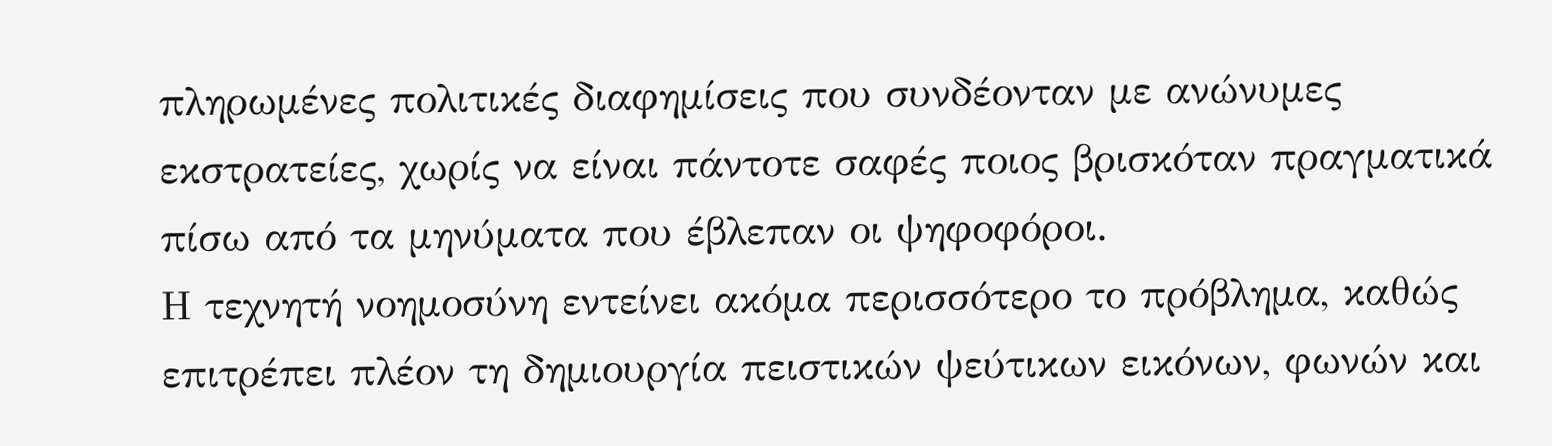πληρωμένες πολιτικές διαφημίσεις που συνδέονταν με ανώνυμες εκστρατείες, χωρίς να είναι πάντοτε σαφές ποιος βρισκόταν πραγματικά πίσω από τα μηνύματα που έβλεπαν οι ψηφοφόροι.
Η τεχνητή νοημοσύνη εντείνει ακόμα περισσότερο το πρόβλημα, καθώς επιτρέπει πλέον τη δημιουργία πειστικών ψεύτικων εικόνων, φωνών και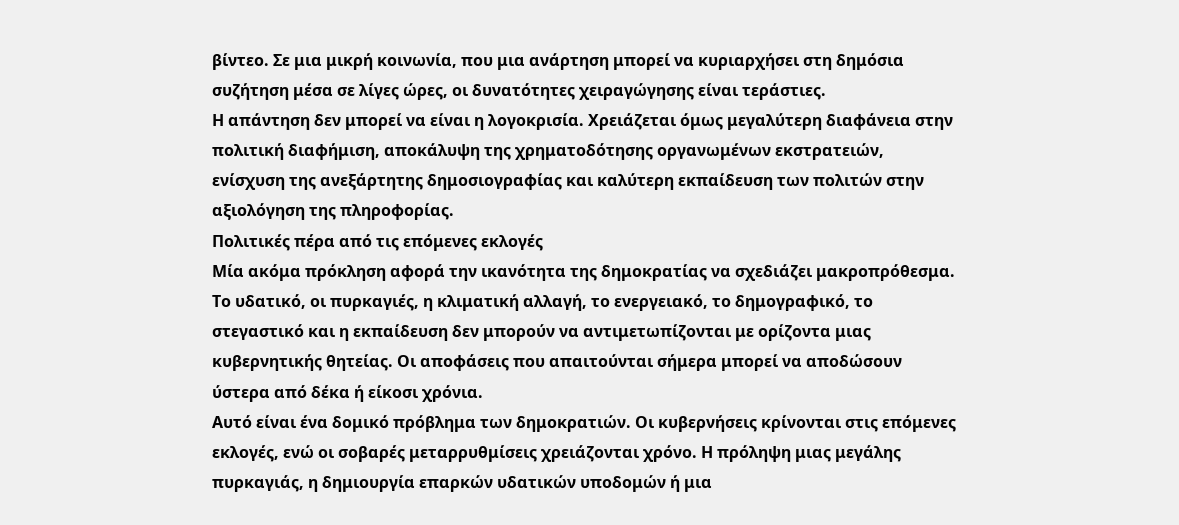βίντεο. Σε μια μικρή κοινωνία, που μια ανάρτηση μπορεί να κυριαρχήσει στη δημόσια συζήτηση μέσα σε λίγες ώρες, οι δυνατότητες χειραγώγησης είναι τεράστιες.
Η απάντηση δεν μπορεί να είναι η λογοκρισία. Χρειάζεται όμως μεγαλύτερη διαφάνεια στην πολιτική διαφήμιση, αποκάλυψη της χρηματοδότησης οργανωμένων εκστρατειών, ενίσχυση της ανεξάρτητης δημοσιογραφίας και καλύτερη εκπαίδευση των πολιτών στην αξιολόγηση της πληροφορίας.
Πολιτικές πέρα από τις επόμενες εκλογές
Μία ακόμα πρόκληση αφορά την ικανότητα της δημοκρατίας να σχεδιάζει μακροπρόθεσμα.
Το υδατικό, οι πυρκαγιές, η κλιματική αλλαγή, το ενεργειακό, το δημογραφικό, το στεγαστικό και η εκπαίδευση δεν μπορούν να αντιμετωπίζονται με ορίζοντα μιας κυβερνητικής θητείας. Οι αποφάσεις που απαιτούνται σήμερα μπορεί να αποδώσουν ύστερα από δέκα ή είκοσι χρόνια.
Αυτό είναι ένα δομικό πρόβλημα των δημοκρατιών. Οι κυβερνήσεις κρίνονται στις επόμενες εκλογές, ενώ οι σοβαρές μεταρρυθμίσεις χρειάζονται χρόνο. Η πρόληψη μιας μεγάλης πυρκαγιάς, η δημιουργία επαρκών υδατικών υποδομών ή μια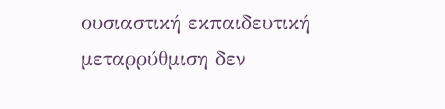ουσιαστική εκπαιδευτική μεταρρύθμιση δεν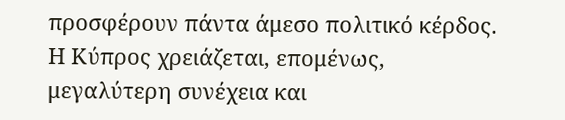προσφέρουν πάντα άμεσο πολιτικό κέρδος.
Η Κύπρος χρειάζεται, επομένως, μεγαλύτερη συνέχεια και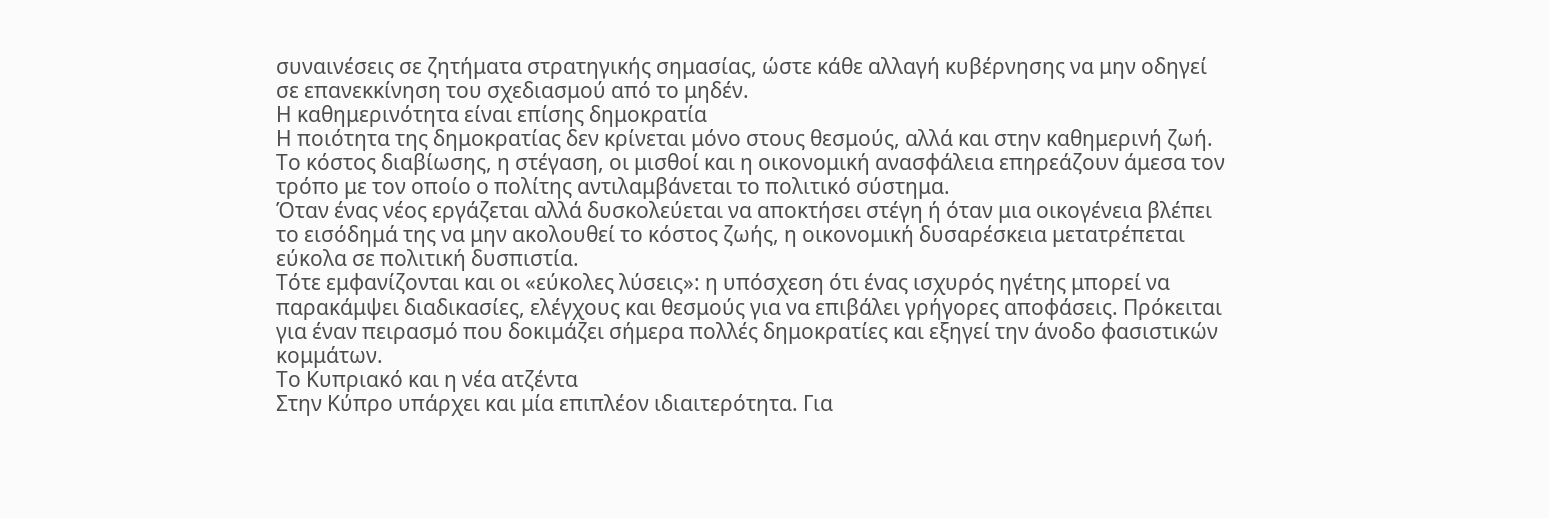συναινέσεις σε ζητήματα στρατηγικής σημασίας, ώστε κάθε αλλαγή κυβέρνησης να μην οδηγεί σε επανεκκίνηση του σχεδιασμού από το μηδέν.
Η καθημερινότητα είναι επίσης δημοκρατία
Η ποιότητα της δημοκρατίας δεν κρίνεται μόνο στους θεσμούς, αλλά και στην καθημερινή ζωή. Το κόστος διαβίωσης, η στέγαση, οι μισθοί και η οικονομική ανασφάλεια επηρεάζουν άμεσα τον τρόπο με τον οποίο ο πολίτης αντιλαμβάνεται το πολιτικό σύστημα.
Όταν ένας νέος εργάζεται αλλά δυσκολεύεται να αποκτήσει στέγη ή όταν μια οικογένεια βλέπει το εισόδημά της να μην ακολουθεί το κόστος ζωής, η οικονομική δυσαρέσκεια μετατρέπεται εύκολα σε πολιτική δυσπιστία.
Τότε εμφανίζονται και οι «εύκολες λύσεις»: η υπόσχεση ότι ένας ισχυρός ηγέτης μπορεί να παρακάμψει διαδικασίες, ελέγχους και θεσμούς για να επιβάλει γρήγορες αποφάσεις. Πρόκειται για έναν πειρασμό που δοκιμάζει σήμερα πολλές δημοκρατίες και εξηγεί την άνοδο φασιστικών κομμάτων.
Το Κυπριακό και η νέα ατζέντα
Στην Κύπρο υπάρχει και μία επιπλέον ιδιαιτερότητα. Για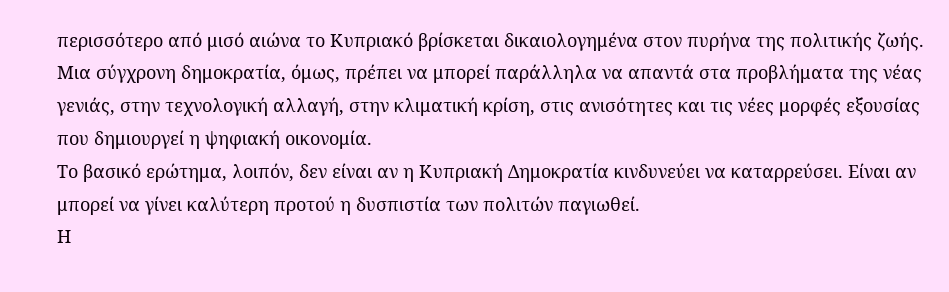περισσότερο από μισό αιώνα το Κυπριακό βρίσκεται δικαιολογημένα στον πυρήνα της πολιτικής ζωής. Μια σύγχρονη δημοκρατία, όμως, πρέπει να μπορεί παράλληλα να απαντά στα προβλήματα της νέας γενιάς, στην τεχνολογική αλλαγή, στην κλιματική κρίση, στις ανισότητες και τις νέες μορφές εξουσίας που δημιουργεί η ψηφιακή οικονομία.
Το βασικό ερώτημα, λοιπόν, δεν είναι αν η Κυπριακή Δημοκρατία κινδυνεύει να καταρρεύσει. Είναι αν μπορεί να γίνει καλύτερη προτού η δυσπιστία των πολιτών παγιωθεί.
Η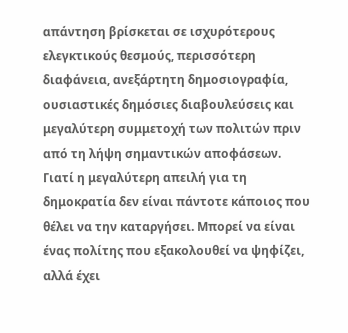απάντηση βρίσκεται σε ισχυρότερους ελεγκτικούς θεσμούς, περισσότερη διαφάνεια, ανεξάρτητη δημοσιογραφία, ουσιαστικές δημόσιες διαβουλεύσεις και μεγαλύτερη συμμετοχή των πολιτών πριν από τη λήψη σημαντικών αποφάσεων.
Γιατί η μεγαλύτερη απειλή για τη δημοκρατία δεν είναι πάντοτε κάποιος που θέλει να την καταργήσει. Μπορεί να είναι ένας πολίτης που εξακολουθεί να ψηφίζει, αλλά έχει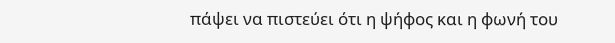πάψει να πιστεύει ότι η ψήφος και η φωνή του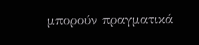μπορούν πραγματικά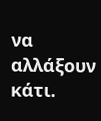να αλλάξουν κάτι.